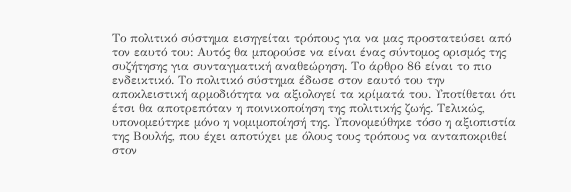Το πολιτικό σύστημα εισηγείται τρόπους για να μας προστατεύσει από τον εαυτό του: Αυτός θα μπορούσε να είναι ένας σύντομος ορισμός της συζήτησης για συνταγματική αναθεώρηση. Το άρθρο 86 είναι το πιο ενδεικτικό. Το πολιτικό σύστημα έδωσε στον εαυτό του την αποκλειστική αρμοδιότητα να αξιολογεί τα κρίματά του. Υποτίθεται ότι έτσι θα αποτρεπόταν η ποινικοποίηση της πολιτικής ζωής. Τελικώς, υπονομεύτηκε μόνο η νομιμοποίησή της. Υπονομεύθηκε τόσο η αξιοπιστία της Βουλής, που έχει αποτύχει με όλους τους τρόπους να ανταποκριθεί στον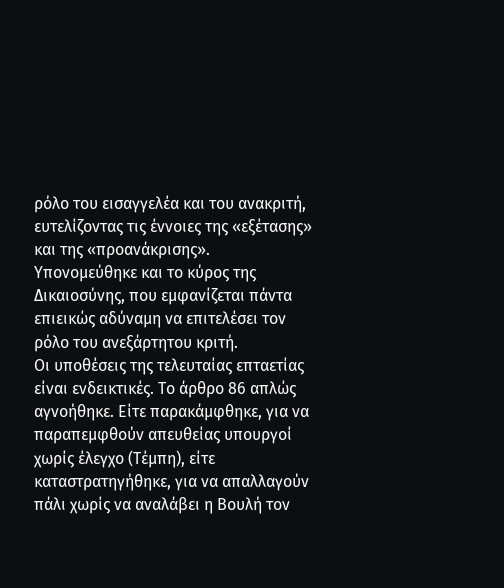ρόλο του εισαγγελέα και του ανακριτή, ευτελίζοντας τις έννοιες της «εξέτασης» και της «προανάκρισης». Υπονομεύθηκε και το κύρος της Δικαιοσύνης, που εμφανίζεται πάντα επιεικώς αδύναμη να επιτελέσει τον ρόλο του ανεξάρτητου κριτή.
Οι υποθέσεις της τελευταίας επταετίας είναι ενδεικτικές. Το άρθρο 86 απλώς αγνοήθηκε. Είτε παρακάμφθηκε, για να παραπεμφθούν απευθείας υπουργοί χωρίς έλεγχο (Τέμπη), είτε καταστρατηγήθηκε, για να απαλλαγούν πάλι χωρίς να αναλάβει η Βουλή τον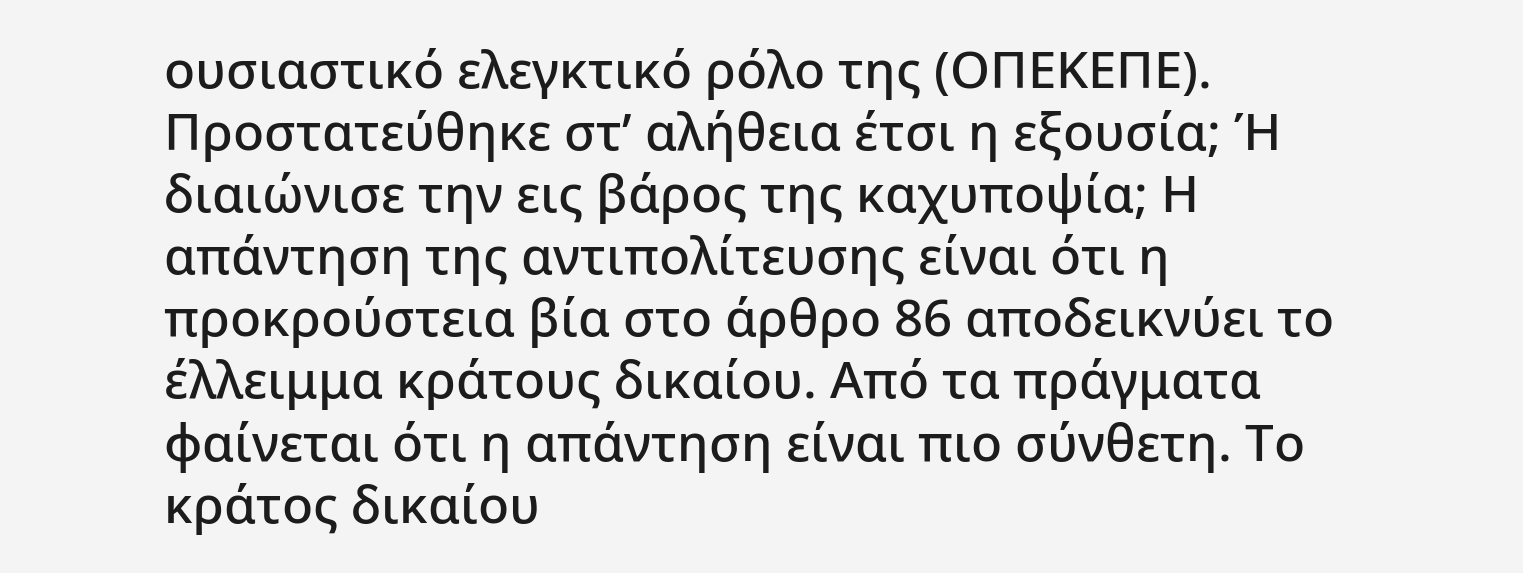ουσιαστικό ελεγκτικό ρόλο της (ΟΠΕΚΕΠΕ).
Προστατεύθηκε στ’ αλήθεια έτσι η εξουσία; Ή διαιώνισε την εις βάρος της καχυποψία; Η απάντηση της αντιπολίτευσης είναι ότι η προκρούστεια βία στο άρθρο 86 αποδεικνύει το έλλειμμα κράτους δικαίου. Από τα πράγματα φαίνεται ότι η απάντηση είναι πιο σύνθετη. Το κράτος δικαίου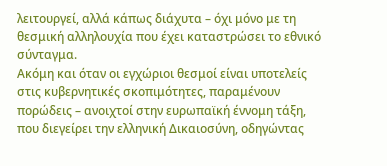λειτουργεί, αλλά κάπως διάχυτα – όχι μόνο με τη θεσμική αλληλουχία που έχει καταστρώσει το εθνικό σύνταγμα.
Ακόμη και όταν οι εγχώριοι θεσμοί είναι υποτελείς στις κυβερνητικές σκοπιμότητες, παραμένουν πορώδεις – ανοιχτοί στην ευρωπαϊκή έννομη τάξη, που διεγείρει την ελληνική Δικαιοσύνη, οδηγώντας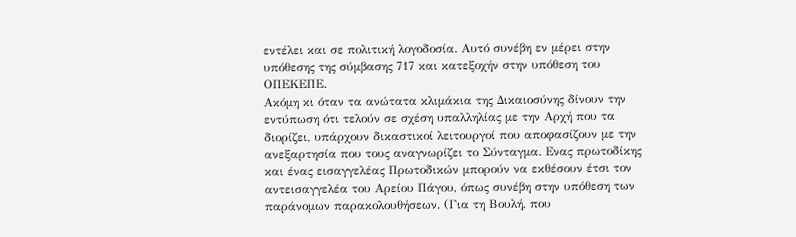εντέλει και σε πολιτική λογοδοσία. Αυτό συνέβη εν μέρει στην υπόθεσης της σύμβασης 717 και κατεξοχήν στην υπόθεση του ΟΠΕΚΕΠΕ.
Ακόμη κι όταν τα ανώτατα κλιμάκια της Δικαιοσύνης δίνουν την εντύπωση ότι τελούν σε σχέση υπαλληλίας με την Αρχή που τα διορίζει, υπάρχουν δικαστικοί λειτουργοί που αποφασίζουν με την ανεξαρτησία που τους αναγνωρίζει το Σύνταγμα. Ενας πρωτοδίκης και ένας εισαγγελέας Πρωτοδικών μπορούν να εκθέσουν έτσι τον αντεισαγγελέα του Αρείου Πάγου, όπως συνέβη στην υπόθεση των παράνομων παρακολουθήσεων. (Για τη Βουλή, που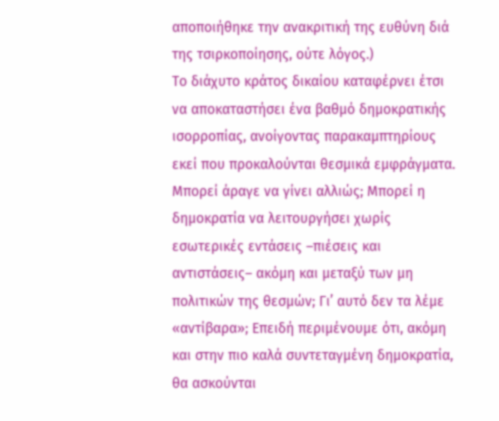αποποιήθηκε την ανακριτική της ευθύνη διά της τσιρκοποίησης, ούτε λόγος.)
Το διάχυτο κράτος δικαίου καταφέρνει έτσι να αποκαταστήσει ένα βαθμό δημοκρατικής ισορροπίας, ανοίγοντας παρακαμπτηρίους εκεί που προκαλούνται θεσμικά εμφράγματα.
Μπορεί άραγε να γίνει αλλιώς; Μπορεί η δημοκρατία να λειτουργήσει χωρίς εσωτερικές εντάσεις –πιέσεις και αντιστάσεις– ακόμη και μεταξύ των μη πολιτικών της θεσμών; Γι’ αυτό δεν τα λέμε «αντίβαρα»; Επειδή περιμένουμε ότι, ακόμη και στην πιο καλά συντεταγμένη δημοκρατία, θα ασκούνται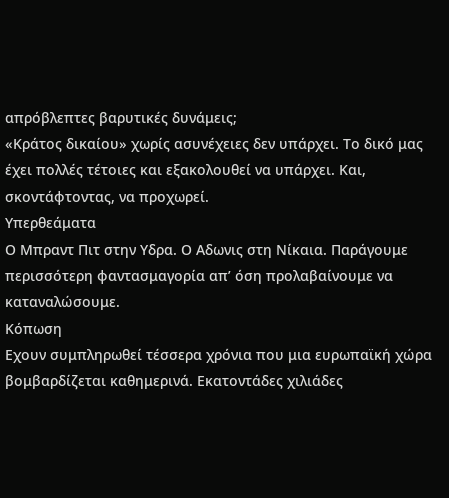απρόβλεπτες βαρυτικές δυνάμεις;
«Κράτος δικαίου» χωρίς ασυνέχειες δεν υπάρχει. Το δικό μας έχει πολλές τέτοιες και εξακολουθεί να υπάρχει. Και, σκοντάφτοντας, να προχωρεί.
Υπερθεάματα
Ο Μπραντ Πιτ στην Υδρα. Ο Αδωνις στη Νίκαια. Παράγουμε περισσότερη φαντασμαγορία απ’ όση προλαβαίνουμε να καταναλώσουμε.
Κόπωση
Εχουν συμπληρωθεί τέσσερα χρόνια που μια ευρωπαϊκή χώρα βομβαρδίζεται καθημερινά. Εκατοντάδες χιλιάδες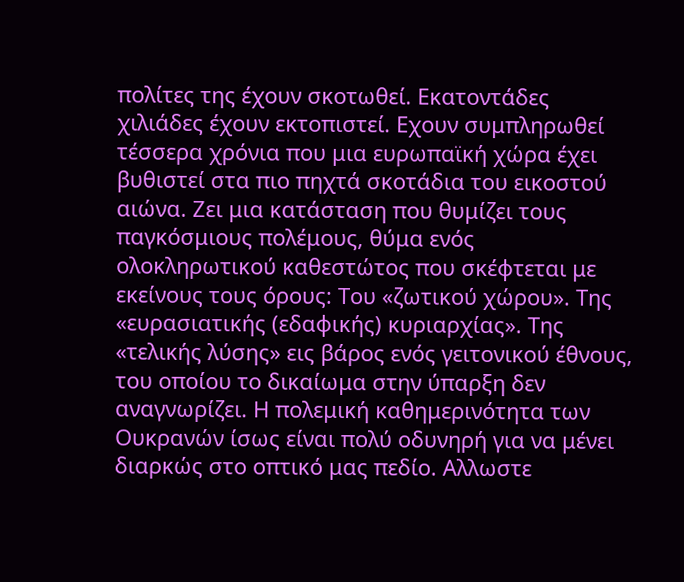πολίτες της έχουν σκοτωθεί. Εκατοντάδες χιλιάδες έχουν εκτοπιστεί. Εχουν συμπληρωθεί τέσσερα χρόνια που μια ευρωπαϊκή χώρα έχει βυθιστεί στα πιο πηχτά σκοτάδια του εικοστού αιώνα. Ζει μια κατάσταση που θυμίζει τους παγκόσμιους πολέμους, θύμα ενός ολοκληρωτικού καθεστώτος που σκέφτεται με εκείνους τους όρους: Του «ζωτικού χώρου». Της «ευρασιατικής (εδαφικής) κυριαρχίας». Της «τελικής λύσης» εις βάρος ενός γειτονικού έθνους, του οποίου το δικαίωμα στην ύπαρξη δεν αναγνωρίζει. Η πολεμική καθημερινότητα των Ουκρανών ίσως είναι πολύ οδυνηρή για να μένει διαρκώς στο οπτικό μας πεδίο. Αλλωστε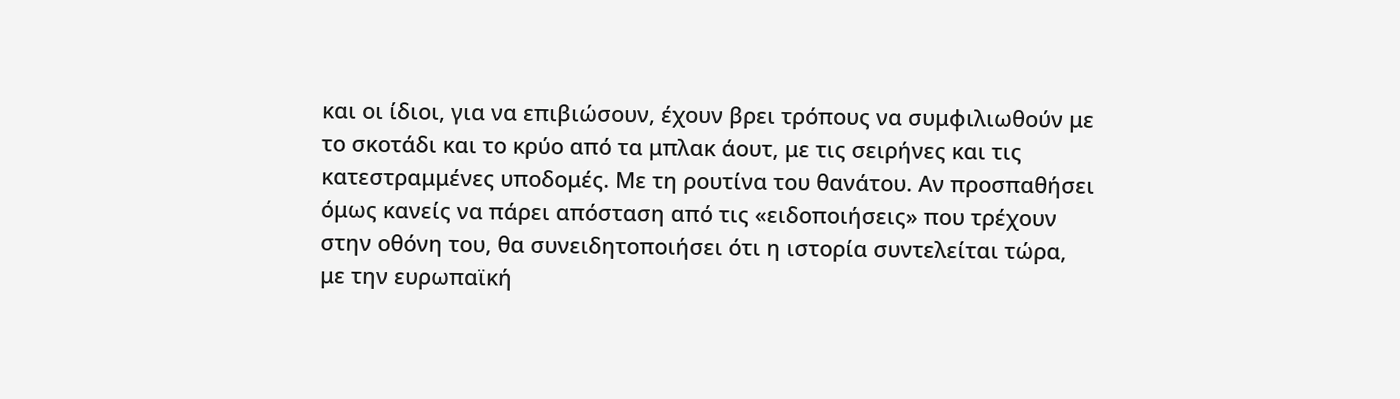και οι ίδιοι, για να επιβιώσουν, έχουν βρει τρόπους να συμφιλιωθούν με το σκοτάδι και το κρύο από τα μπλακ άουτ, με τις σειρήνες και τις κατεστραμμένες υποδομές. Με τη ρουτίνα του θανάτου. Αν προσπαθήσει όμως κανείς να πάρει απόσταση από τις «ειδοποιήσεις» που τρέχουν στην οθόνη του, θα συνειδητοποιήσει ότι η ιστορία συντελείται τώρα, με την ευρωπαϊκή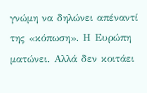γνώμη να δηλώνει απέναντί της «κόπωση». Η Ευρώπη ματώνει. Αλλά δεν κοιτάει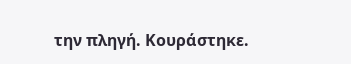την πληγή. Κουράστηκε.